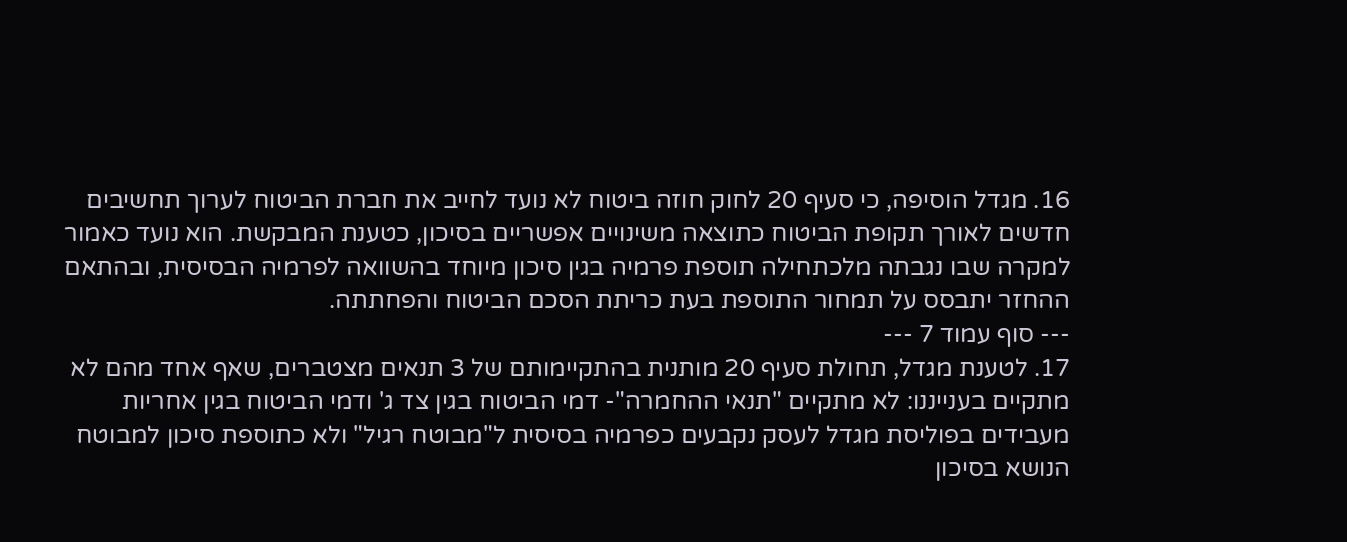16. מגדל הוסיפה, כי סעיף 20 לחוק חוזה ביטוח לא נועד לחייב את חברת הביטוח לערוך תחשיבים חדשים לאורך תקופת הביטוח כתוצאה משינויים אפשריים בסיכון, כטענת המבקשת. הוא נועד כאמור למקרה שבו נגבתה מלכתחילה תוספת פרמיה בגין סיכון מיוחד בהשוואה לפרמיה הבסיסית, ובהתאם ההחזר יתבסס על תמחור התוספת בעת כריתת הסכם הביטוח והפחתתה.
--- סוף עמוד 7 ---
17. לטענת מגדל, תחולת סעיף 20 מותנית בהתקיימותם של 3 תנאים מצטברים, שאף אחד מהם לא מתקיים בענייננו: לא מתקיים "תנאי ההחמרה"- דמי הביטוח בגין צד ג' ודמי הביטוח בגין אחריות מעבידים בפוליסת מגדל לעסק נקבעים כפרמיה בסיסית ל"מבוטח רגיל" ולא כתוספת סיכון למבוטח הנושא בסיכון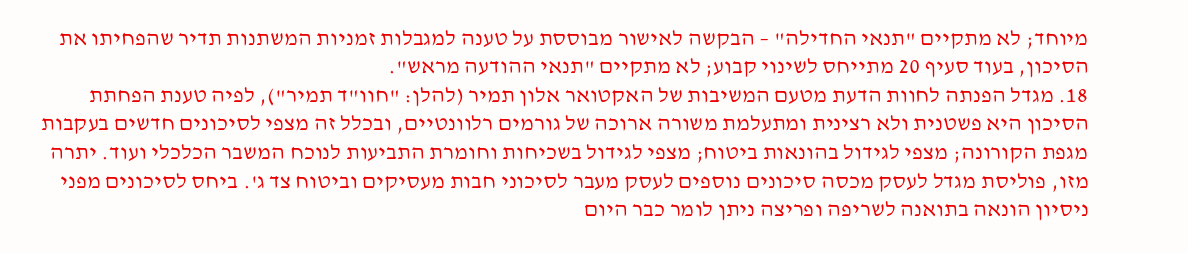מיוחד; לא מתקיים "תנאי החדילה" – הבקשה לאישור מבוססת על טענה למגבלות זמניות המשתנות תדיר שהפחיתו את הסיכון, בעוד סעיף 20 מתייחס לשינוי קבוע; לא מתקיים "תנאי ההודעה מראש".
18. מגדל הפנתה לחוות הדעת מטעם המשיבות של האקטואר אלון תמיר (להלן: "חוו"ד תמיר"), לפיה טענת הפחתת הסיכון היא פשטנית ולא רצינית ומתעלמת משורה ארוכה של גורמים רלוונטיים, ובכלל זה מצפי לסיכונים חדשים בעקבות מגפת הקורונה; מצפי לגידול בהונאות ביטוח; מצפי לגידול בשכיחות וחומרת התביעות לנוכח המשבר הכלכלי ועוד. יתרה מזו, פוליסת מגדל לעסק מכסה סיכונים נוספים לעסק מעבר לסיכוני חבות מעסיקים וביטוח צד ג'. ביחס לסיכונים מפני ניסיון הונאה בתואנה לשריפה ופריצה ניתן לומר כבר היום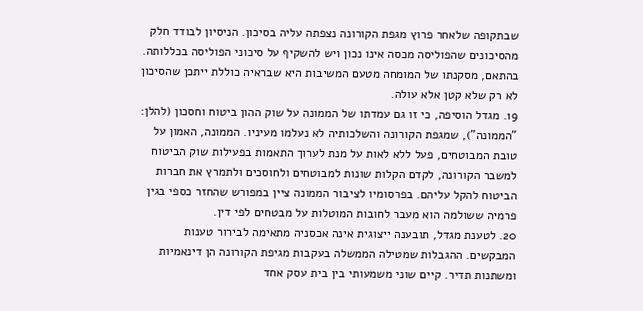שבתקופה שלאחר פרוץ מגפת הקורונה נצפתה עליה בסיכון. הניסיון לבודד חלק מהסיכונים שהפוליסה מכסה אינו נכון ויש להשקיף על סיכוני הפוליסה בכללותה. בהתאם, מסקנתו של המומחה מטעם המשיבות היא שבראיה כוללת ייתכן שהסיכון לא רק שלא קטן אלא עולה.
19. מגדל הוסיפה, כי זו גם עמדתו של הממונה על שוק ההון ביטוח וחסכון (להלן: "הממונה"), שמגפת הקורונה והשלכותיה לא נעלמו מעיניו. הממונה, האמון על טובת המבוטחים, פעל ללא לאות על מנת לערוך התאמות בפעילות שוק הביטוח למשבר הקורונה, לקדם הקלות שונות למבוטחים ולחוסכים ולתמרץ את חברות הביטוח להקל עליהם. בפרסומיו לציבור הממונה ציין במפורש שהחזר כספי בגין פרמיה ששולמה הוא מעבר לחובות המוטלות על מבטחים לפי דין.
20. לטענת מגדל, תובענה ייצוגית אינה אכסניה מתאימה לבירור טענות המבקשים. ההגבלות שמטילה הממשלה בעקבות מגיפת הקורונה הן דינאמיות ומשתנות תדיר. קיים שוני משמעותי בין בית עסק אחד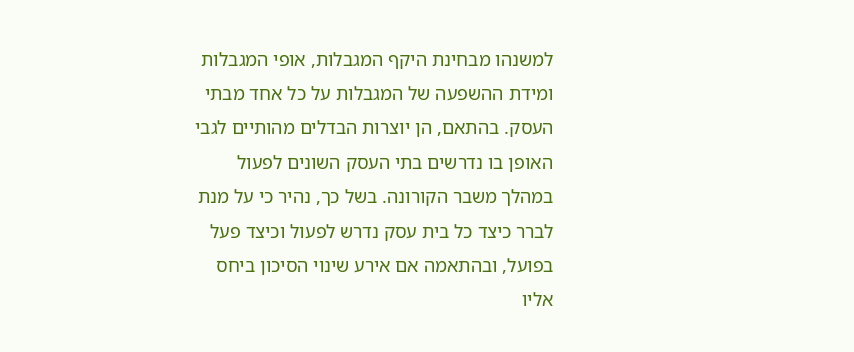למשנהו מבחינת היקף המגבלות, אופי המגבלות ומידת ההשפעה של המגבלות על כל אחד מבתי העסק. בהתאם, הן יוצרות הבדלים מהותיים לגבי האופן בו נדרשים בתי העסק השונים לפעול במהלך משבר הקורונה. בשל כך, נהיר כי על מנת לברר כיצד כל בית עסק נדרש לפעול וכיצד פעל בפועל, ובהתאמה אם אירע שינוי הסיכון ביחס אליו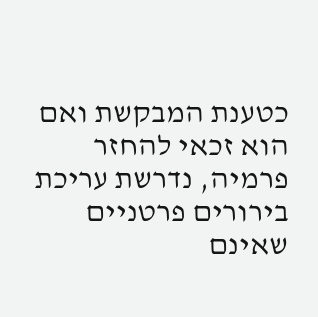כטענת המבקשת ואם הוא זכאי להחזר פרמיה, נדרשת עריכת בירורים פרטניים שאינם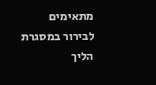מתאימים לבירור במסגרת הליך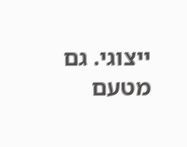ייצוגי. גם מטעם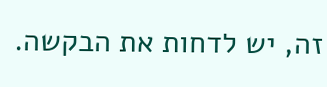זה, יש לדחות את הבקשה.